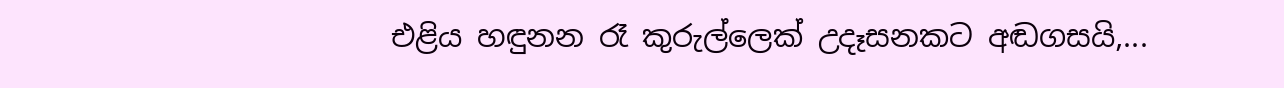එළිය හඳුනන රෑ කුරුල්ලෙක් උදෑසනකට අඬගසයි,...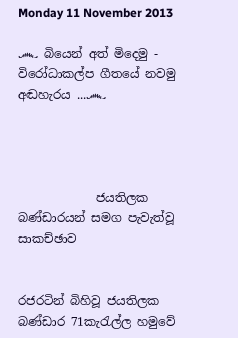Monday 11 November 2013

෴ බියෙන් අත් මිදෙමු - විරෝධාකල්ප ගීතයේ නවමු අඬහැරය ...෴




             ජයතිලක බණ්ඩාරයන් සමග පැවැත්වූ සාකච්ඡාව


රජරටින් බිහිවූ ජයතිලක බණ්ඩාර 71කැරැල්ල හමුවේ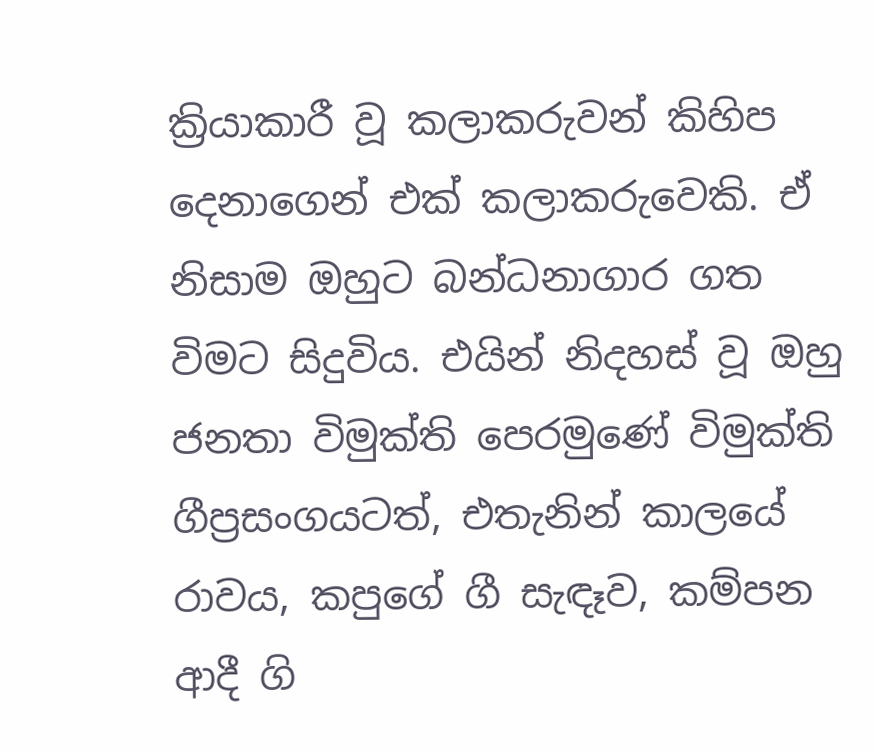ක්‍රියාකාරී වූ කලාකරුවන් කිහිප දෙනාගෙන් එක් කලාකරුවෙකි. ඒ නිසාම ඔහුට බන්ධනාගාර ගත විමට සිදුවිය. එයින් නිදහස් වූ ඔහු ජනතා විමුක්ති පෙරමුණේ විමුක්ති ගීප්‍රසංගයටත්, එතැනින් කාලයේ රාවය, කපුගේ ගී සැඳෑව, කම්පන ආදී ගි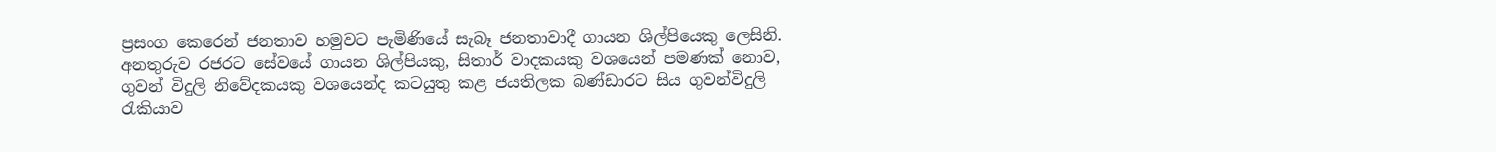ප්‍රසංග කෙරෙන් ජනතාව හමුවට පැමිණියේ සැබෑ ජනතාවාදී ගායන ශිල්පියෙකු ලෙසිනි. අනතුරුව රජරට සේවයේ ගායන ශිල්පියකු, සිතාර් වාදකයකු වශයෙන් පමණක් නොව, ගුවන් විදුලි නිවේදකයකු වශයෙන්ද කටයුතු කළ ජයතිලක බණ්ඩාරට සිය ගුවන්විදුලි රැකියාව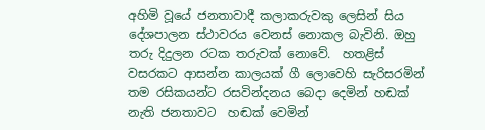අහිමි වූයේ ජනතාවාදී කලාකරුවකු ලෙසින් සිය දේශපාලන ස්ථාවරය වෙනස් නොකල බැවිනි. ඔහු තරු දිදුලන රටක තරුවක් නොවේ.  හතළිස් වසරකට ආසන්න කාලයක් ගී ලොවෙහි සැරිසරමින් තම රසිකයන්ට රසවින්දනය බෙදා දෙමින් හඬක් නැති ජනතාවට  හඬක් වෙමින්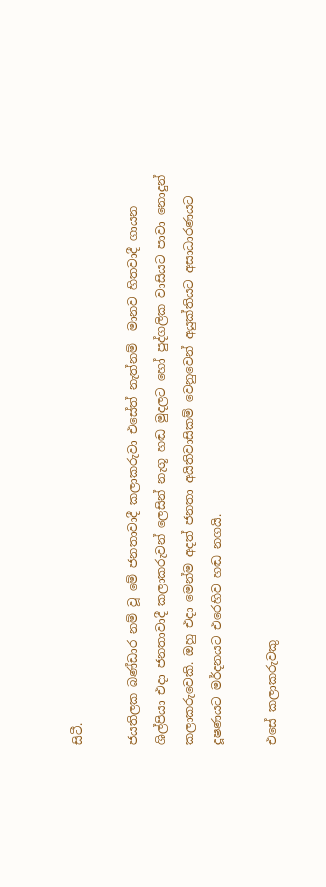සිටී.

ජයතිලක බණ්ඩාර නම් වූ මේ ජනතාවාදී කලාකරුවා එසේත් නැත්නම්  මානව හිතවාදී ගායන ශිල්පියා එදා ජනතාවාදී කලාකරුවන් ලෙසින් නැගූ හඬ මුදලට හෝ පුද්ගලික වාසියට පාවා නොදුන් කලාකරුවෙකි. ඔහු එදා මෙන්ම අදත් ජනතා අයිතිවාසිකම් වෙනුවෙන් අයුක්තියට අසාධාරණයට දූෂණයට මර්දනයට එරෙහිව හඬ නගයි.

එසේ කලාකරුවකු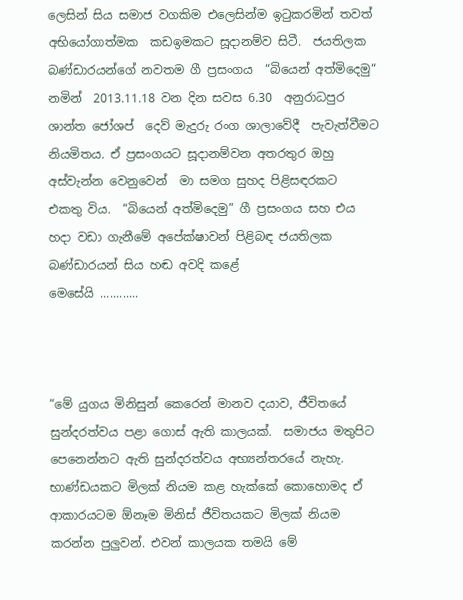ලෙසින් සිය සමාජ වගකිම එලෙසින්ම ඉටුකරමින් තවත් අභියෝගාත්මක  කඩඉමකට සූදානම්ව සිටී.  ජයතිලක බණ්ඩාරයන්ගේ නවතම ගී ප්‍රසංගය  “බියෙන් අත්මිදෙමු“ නමින්  2013.11.18 වන දින සවස 6.30  අනුරාධපුර ශාන්ත ජෝශප් ‍ දෙව් මැදුරු රංග ශාලාවේදී  පැවැත්වීමට නියමිතය. ඒ ප්‍රසංගයට සූදානම්වන අතරතුර ඔහු අස්වැන්න වෙනුවෙන්  මා සමග සුහද පිළිසඳරකට  එකතු විය.  “බියෙන් අත්මිදෙමු” ගී ප්‍රසංගය සහ එය හදා වඩා ගැනීමේ අපේක්ෂාවන් පිළිබඳ ජයතිලක බණ්ඩාරයන් සිය හඬ අවදි කළේ
මෙසේයි ............



“මේ යුගය මිනිසුන් කෙරෙන් මානව දයාව, ජීවිතයේ සුන්දරත්වය පළා ගොස් ඇති කාලයක්.  සමාජය මතුපිට පෙනෙන්නට ඇති සුන්දරත්වය අභ්‍යන්තරයේ නැහැ. භාණ්ඩයකට මිලක් නියම කළ හැක්කේ කොහොමද ඒ ආකාරයටම ඕනෑම මිනිස් ජීවිතයකට මිලක් නියම කරන්න පුලුවන්. එවන් කාලයක තමයි මේ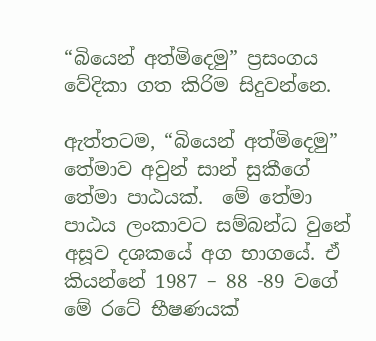“බියෙන් අත්මිදෙමු” ප්‍රසංගය වේදිකා ගත කිරිම සිදුවන්නෙ.

ඇත්තටම, “බියෙන් අත්මිදෙමු” තේමාව අවුන් සාන් සුකීගේ තේමා පාඨයක්.  මේ තේමා පාඨය ලංකාවට සම්බන්ධ වුනේ අසූව දශකයේ අග භාගයේ. ඒ කියන්නේ 1987 – 88 -89 වගේ  මේ රටේ භීෂණයක්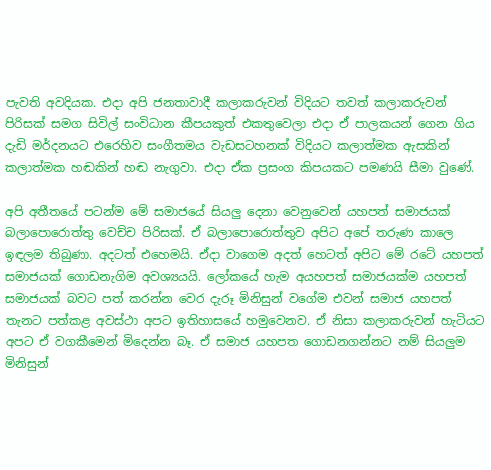පැවති අවදියක. එදා අපි ජනතාවාදී කලාකරුවන් විදියට තවත් කලාකරුවන් පිරිසක් සමග සිවිල් සංවිධාන කීපයකුත් එකතුවෙලා එදා ඒ පාලකයන් ගෙන ගිය දැඩි මර්දනයට එරෙහිව සංගීතමය වැඩසටහනක් විදියට කලාත්මක ඇසකින් කලාත්මක හඬකින් හඬ නැගුවා. එදා ඒක ප්‍රසංග කිපයකට පමණයි සීමා වුණේ.

අපි අතීතයේ පටන්ම මේ සමාජයේ සියලු දෙනා වෙනුවෙන් යහපත් සමාජයක් බලාපොරොත්තු වෙච්ච පිරිසක්. ඒ බලාපොරොත්තුව අපිට අපේ තරුණ කාලෙ ඉඳලම තිබුණා. අදටත් එහෙමයි. ඒදා වාගෙම අදත් හෙටත් අපිට මේ රටේ යහපත් සමාජයක් ගොඩනැගිම අවශ්‍යයයි. ලෝකයේ හැම අයහපත් සමාජයක්ම යහපත් සමාජයක් බවට පත් කරන්න වෙර දැරූ මිනිසුන් වගේම එවන් සමාජ යහපත් තැනට පත්කළ අවස්ථා අපට ඉතිහාසයේ හමුවෙනව. ඒ නිසා කලාකරුවන් හැටියට අපට ඒ වගකීමෙන් මිදෙන්න බෑ. ඒ සමාජ යහපත ගොඩනගන්නට නම් සියලුම මිනිසුන්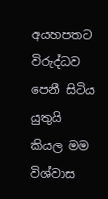අයහපතට විරුද්ධව පෙනී සිටිය යුතුයි කියල මම විශ්වාස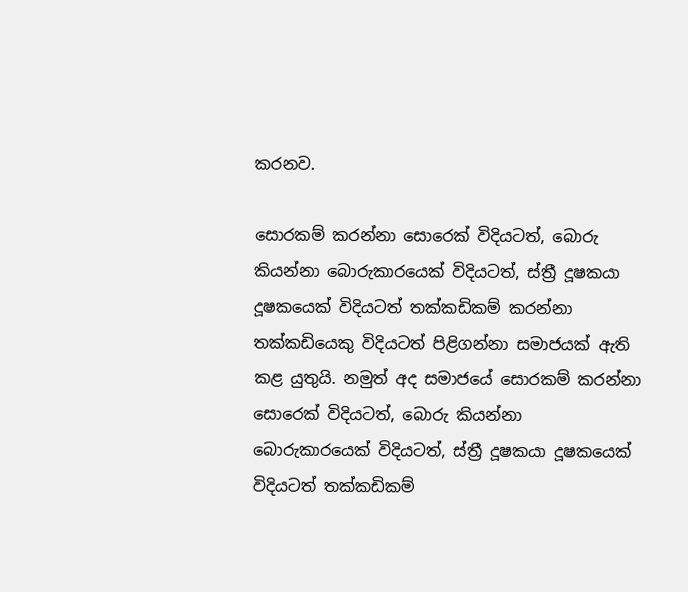කරනව.

සොරකම් කරන්නා සොරෙක් විදියටත්, බොරු කියන්නා බොරුකාරයෙක් විදියටත්, ස්ත්‍රී දූෂකයා දූෂකයෙක් විදියටත් තක්කඩිකම් කරන්නා තක්කඩියෙකු විදියටත් පිළිගන්නා සමාජයක් ඇති කළ යුතුයි. නමුත් අද සමාජයේ සොරකම් කරන්නා සොරෙක් විදියටත්, බොරු කියන්නා බොරුකාරයෙක් විදියටත්, ස්ත්‍රී දූෂකයා දූෂකයෙක් විදියටත් තක්කඩිකම්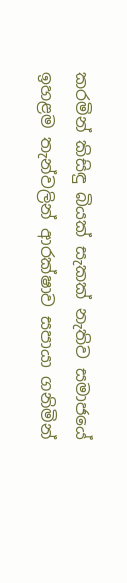කරමින් කිසිඳු බියක් සැකක් නැතිව සමාජයේ ඉහළම තැන්වලින් ආරක්ෂාව සපායා ගනිමින්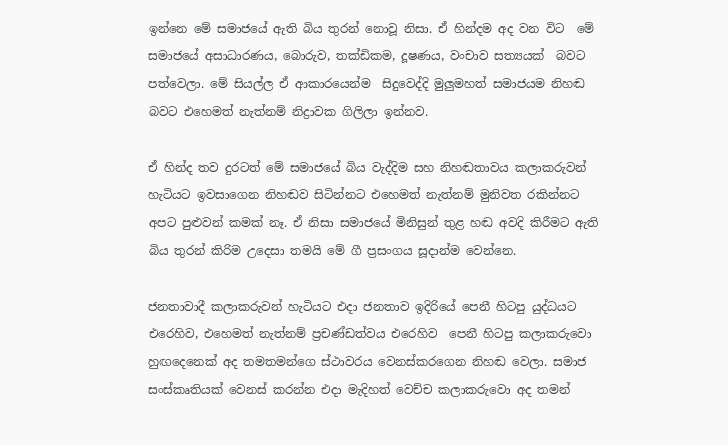ඉන්නෙ මේ සමාජයේ ඇති බිය තුරන් නොවූ නිසා. ඒ හින්දම අද වන විට  මේ සමාජයේ අසාධාරණය, බොරුව, තක්ඩිකම, දූෂණය, වංචාව සත්‍යයක්  බවට පත්වෙලා. මේ සියල්ල ඒ ආකාරයෙන්ම  සිදුවෙද්දි මුලුමහත් සමාජයම නිහඬ බවට එහෙමත් නැත්නම් නිද්‍රාවක ගිලිලා ඉන්නව.

ඒ හින්ද තව දුරටත් මේ සමාජයේ බිය වැද්දිම සහ නිහඬතාවය කලාකරුවන් හැටියට ඉවසාගෙන නිහඬව සිටින්නට එහෙමත් නැත්නම් මුනිවත රකින්නට අපට පුළුවන් කමක් නෑ. ඒ නිසා සමාජයේ මිනිසුන් තුළ හඬ අවදි කිරීමට ඇති බිය තුරන් කිරිම උදෙසා තමයි මේ ගී ප්‍රසංගය සූදාන්ම වෙන්නෙ.

ජනතාවාදී කලාකරුවන් හැටියට එදා ජනතාව ඉදිරියේ පෙනී හිටපු යුද්ධයට එරෙහිව, එහෙමත් නැත්නම් ප්‍රචණ්ඩත්වය එරෙහිව  පෙනී හිටපු කලාකරුවො හුඟදෙනෙක් අද තමතමන්ගෙ ස්ථාවරය වෙනස්කරගෙන නිහඬ වෙලා. සමාජ සංස්කෘතියක් වෙනස් කරන්න එදා මැදිහත් වෙච්ච කලාකරුවො අද තමන්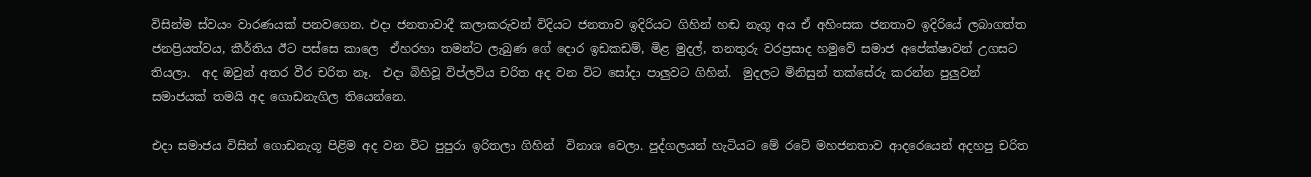විසින්ම ස්වයං වාරණයක් පනවගෙන. එදා ජනතාවාදී කලාකරුවන් විදියට ජනතාව ඉදිරියට ගිහින් හඬ නැගූ අය ඒ අහිංසක ජනතාව ඉදිරියේ ලබාගත්ත ජනප්‍රියත්වය, කීර්තිය ඊට පස්සෙ කාලෙ  ඒහරහා තමන්ට ලැබුණ ගේ දොර ඉඩකඩම්, මිළ මුදල්, තනතුරු වරප්‍රසාද හමුවේ සමාජ අපේක්ෂාවන් උගසට තියලා.  අද ඔවුන් අතර වීර චරිත නෑ.  එදා බිහිවූ විප්ලවිය චරිත අද වන විට සෝදා පාලුවට ගිහින්.  මුදලට මිනිසුන් තක්සේරු කරන්න පුලුවන් සමාජයක් තමයි අද ගොඩනැගිල තියෙන්නෙ.

එදා සමාජය විසින් ගොඩනැගූ පිළිම අද වන විට පුපුරා ඉරිතලා ගිහින්  විනාශ වෙලා. පුද්ගලයන් හැටියට මේ රටේ මහජනතාව ආදරෙයෙන් අදහපු චරිත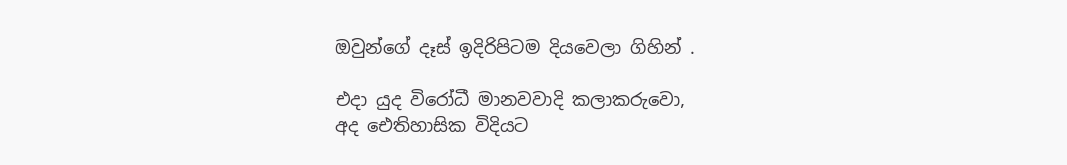ඔවුන්ගේ දෑස් ඉදිරිපිටම දියවෙලා ගිහින් .

එදා යුද විරෝධී මානවවාදි කලාකරුවො, අද ‍ඓතිහාසික විදියට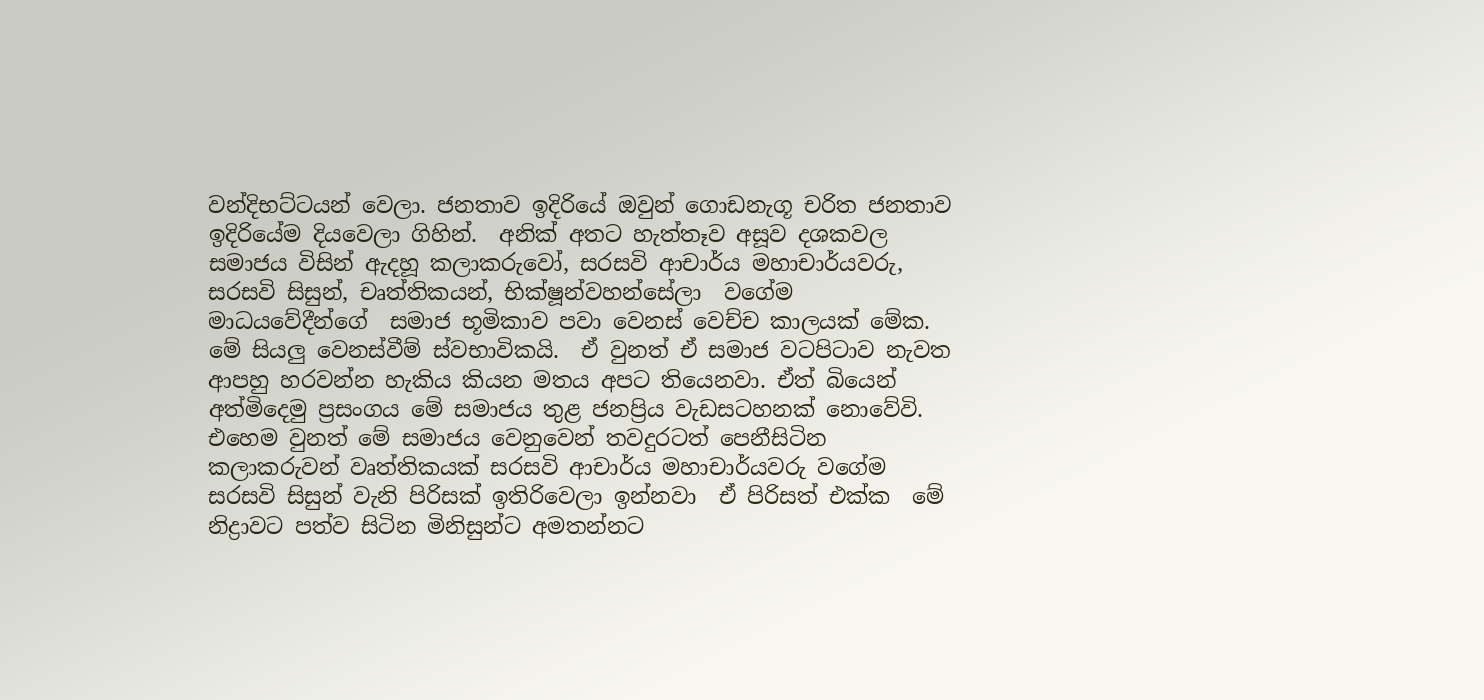වන්දිභට්ටයන් වෙලා. ජනතාව ඉදිරියේ ඔවුන් ගොඩනැගූ චරිත ජනතාව ඉදිරියේම දියවෙලා ගිහින්.  අනික් අතට හැත්තෑව අසූව දශකවල සමාජය විසින් ඇදහූ කලාකරුවෝ, සරසවි ආචාර්ය මහාචාර්යවරු,  සරසවි සිසුන්, චෘත්තිකයන්, භික්ෂූන්වහන්සේලා  වගේම මාධයවේදීන්ගේ  සමාජ භූමිකාව පවා වෙනස් වෙච්ච කාලයක් මේක. මේ සියලු වෙනස්වීම් ස්වභාවිකයි.  ඒ වුනත් ඒ සමාජ වටපිටාව නැවත ආපහු හරවන්න හැකිය කියන මතය අපට තියෙනවා. ඒත් බියෙන් අත්මිදෙමු ප්‍රසංගය මේ සමාජය තුළ ජනප්‍රිය වැඩසටහනක් නොවේවි. එහෙම වුනත් මේ සමාජය වෙනුවෙන් තවදුරටත් පෙනීසිටින කලාකරුවන් වෘත්තිකයක් සරසවි ආචාර්ය මහාචාර්යවරු වගේම සරසවි සිසුන් වැනි පිරිසක් ඉතිරිවෙලා ඉන්නවා  ඒ පිරිසත් එක්ක  මේ නිද්‍රාවට පත්ව සිටින මිනිසුන්ට අමතන්නට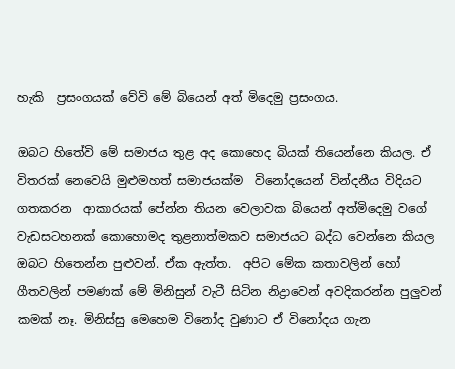හැකි  ප්‍රසංගයක් වේවි මේ බියෙන් අත් මිදෙමු ප්‍රසංගය.

ඔබට හිතේවි මේ සමාජය තුළ අද කොහෙද බියක් තියෙන්නෙ කියල. ඒ විතරක් නෙවෙයි මුළුමහත් සමාජයක්ම  විනෝදයෙන් වින්දනීය විදියට  ගතකරන  ආකාරයක් පේන්න තියන වෙලාවක බියෙන් අත්මිදෙමු වගේ වැඩසටහනක් කොහොමද තුළනාත්මකව සමාජයට බද්ධ වෙන්නෙ කියල ඔබට හිතෙන්න පුළුවන්. ඒක ඇත්ත.  අපිට මේක කතාවලින් හෝ ගීතවලින් පමණක් මේ මිනිසුන් වැටී සිටින නිද්‍රාවෙන් අවදිකරන්න පුලුවන් කමක් නෑ. මිනිස්සු මෙහෙම විනෝද වුණාට ඒ විනෝදය ගැන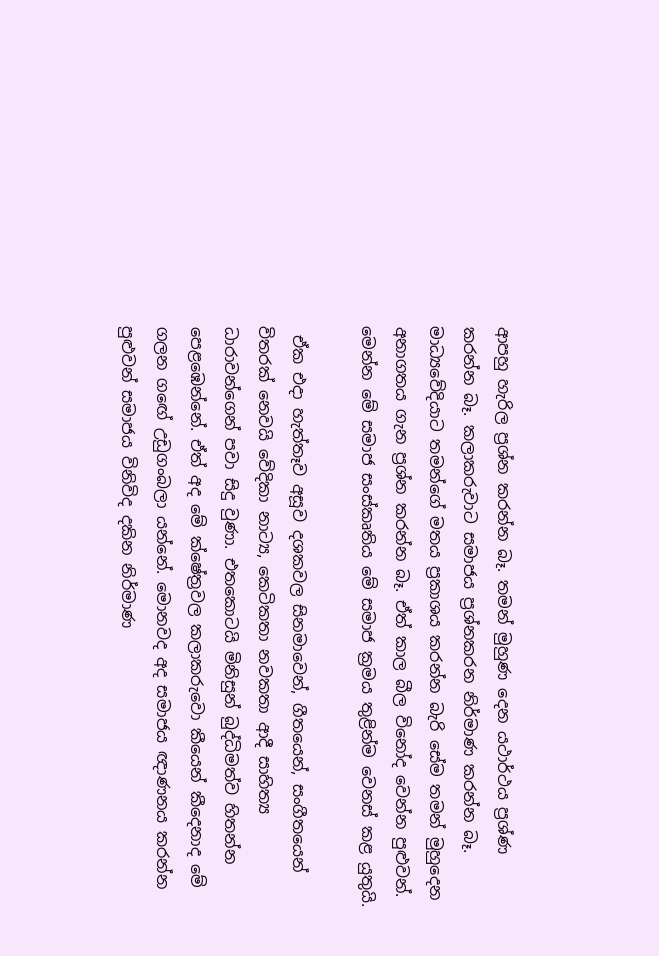ආපහු හැරිල ප්‍රශ්න කරන්න බෑ. තමන් මුහුණ දෙන යථාර්ථය ප්‍රශ්ණ කරන්න බෑ. කලාකරුවාට සමාජය ප්‍රශ්නකරන නිර්මාණ කරන්න බෑ. මාධ්‍යවේදියාට තමන්ගේ මතය ප්‍රකාශය කරන්න බැරි සේම තමන් මුහුදෙන අනාගතය ගැන ප්‍රශ්න කරන්න බෑ. ඒත් කාල බීල විනෝද වෙන්න පුළුවන්.  මෙන්න මේ සමාජ සංස්කෘතිය මේ සමාජ ක්‍රමය තුළින්ම වෙනස් කළ යුතුයි.

 ඒක එදා හැත්තෑව අසූව දශකවල සිනමාවෙන්, ගීතයෙන්, සංගීතයෙන් විතරක් නෙවයි වේදිකා නාට්‍ය, කෙටිකතා නවකතා ආදී සාහිත්‍ය ධාරාවන්ගෙන් පවා සිදු වුණා. එතකොටයි මිනිසුන් බුද්ධිමත්ව හිතන්න පෙළඹෙන්නේ. ඒත් අද මේ ක්ෂේත්‍රවල කලාකරුවො කීයෙන් කීදෙනාද මේ ගලන ග‍ඟේ උඩුගංබලා යන්නේ. මොනවද අද සමාජය ඥාණනය කරන්න පුළුවන් සමාජය විනිවිද දකින නිර්මාණ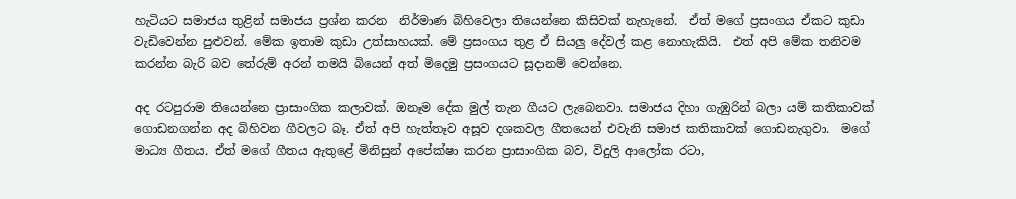හැටියට සමාජය තුළින් සමාජය ප්‍රශ්න කරන  නිර්මාණ බිහිවෙලා තියෙන්නෙ කිසිවක් නැහැනේ.  ඒත් මගේ ප්‍රසංගය ඒකට කුඩා වැඩිවෙන්න පුළුවන්. මේක ඉතාම කුඩා උත්සාහයක්. මේ ප්‍රසංගය තුළ ඒ සියලු දේවල් කළ නොහැකියි.  එත් අපි මේක තනිවම කරන්න බැරි බව තේරුම් අරන් තමයි බියෙන් අත් මිදෙමු ප්‍රසංගයට සූදානම් වෙන්නෙ.

අද රටපුරාම තියෙන්නෙ ප්‍රාසාංගික කලාවක්. ඔනෑම දේක මුල් තැන ගීයට ලැබෙනවා. සමාජය දිහා ගැඹුරින් බලා යම් කතිකාවක් ගොඩනගන්න අද බිහිවන ගීවලට බෑ. ඒත් අපි හැත්තෑව අසූව දශකවල ගීතයෙන් එවැනි සමාජ කතිකාවක් ගොඩනැගුවා.  මගේ මාධ්‍ය ගීතය. ඒත් මගේ ගීතය ඇතුළේ මිනිසුන් අපේක්ෂා කරන ප්‍රාසාංගික බව, විදුලි ආලෝක රටා,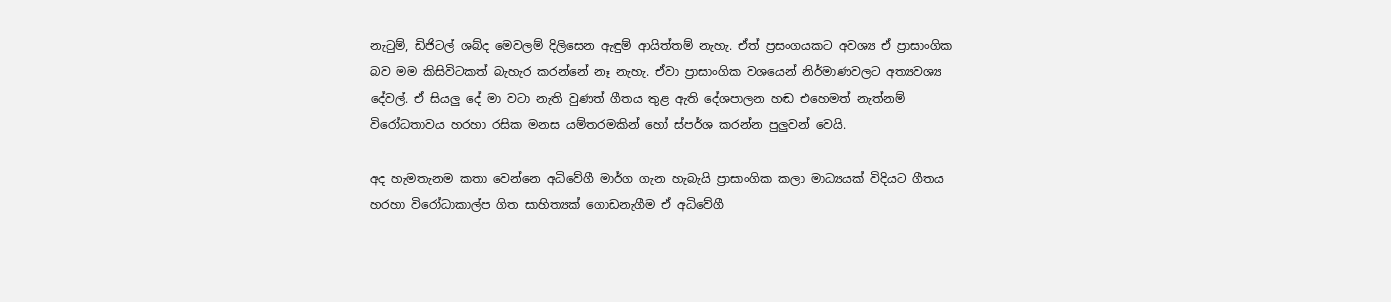නැටුම්, ඩිජිටල් ශබ්ද මෙවලම් දිලිසෙන ඇඳුම් ආයිත්තම් නැහැ. ඒත් ප්‍රසංගයකට අවශ්‍ය ඒ ප්‍රාසාංගික බව මම කිසිවිටකත් බැහැර කරන්නේ නෑ නැහැ. ඒවා ප්‍රාසාංගික වශයෙන් නිර්මාණවලට අත්‍යවශ්‍ය දේවල්. ඒ සියලු දේ මා වටා නැති වුණත් ගීතය තුළ ඇති දේශපාලන හඬ එහෙමත් නැත්නම් විරෝධතාවය හරහා රසික මනස යම්තරමකින් හෝ ස්පර්ශ කරන්න පුලුවන් වෙයි.

අද හැමතැනම කතා වෙන්නෙ අධිවේගී මාර්ග ගැන හැබැයි ප්‍රාසාංගික කලා මාධ්‍යයක් විදියට ගීතය හරහා විරෝධාකාල්ප ගිත සාහිත්‍යක් ගොඩනැගීම ඒ අධිවේගී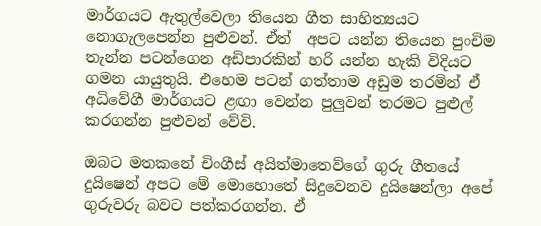මාර්ගයට ඇතුල්වෙලා තියෙන ගීත සාහිත්‍යයට නොගැලපෙන්න පුළුවන්. ඒත්  අපට යන්න තියෙන පුංචිම තැන්න පටන්ගෙන අඩිපාරකින් හරි යන්න හැකි විදියට ගමන යායුතුයි. එහෙම පටන් ගත්තාම අඩුම තරමින් ඒ අධිවේගී මාර්ගයට ළඟා වෙන්න පුලුවන් තරමට පුළුල් කරගන්න පුළුවන් වේවි.

ඔබට මතකනේ චිංගීස් අයිත්මාතෙව්ගේ ගුරු ගීතයේ දුයිෂෙන් අපට මේ මොහොතේ සිදුවෙනව දුයිෂෙන්ලා අපේ ගුරුවරු බවට පත්කරගන්න. ඒ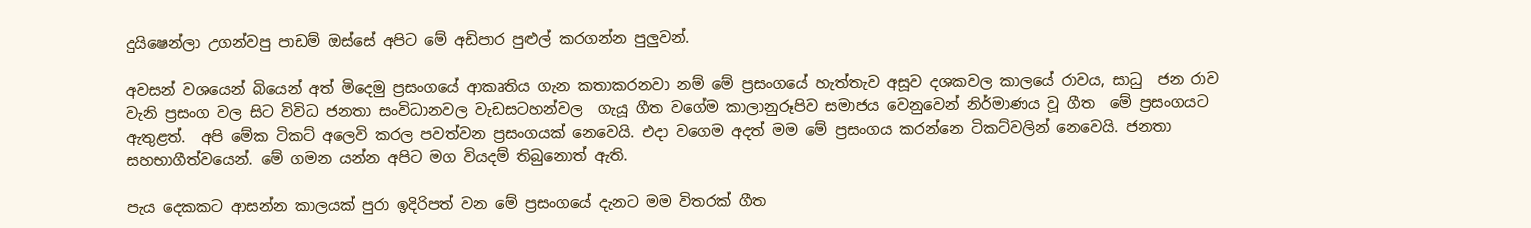දුයිෂෙන්ලා උගන්වපු පාඩම් ඔස්සේ අපිට මේ අඩිපාර පුළුල් කරගන්න පුලුවන්.

අවසන් වශයෙන් බියෙන් අත් මිදෙමු ප්‍රසංගයේ ආකෘතිය ගැන කතාකරනවා නම් මේ ප්‍රසංගයේ හැත්තැව අසූව දශකවල කාලයේ රාවය, සාධු  ජන රාව  වැනි ප්‍රසංග වල සිට විවිධ ජනතා සංවිධානවල වැඩසටහන්වල  ගැයූ ගීත වගේම කාලානුරූපිව සමාජය වෙනුවෙන් නිර්මාණය වූ ගීත  මේ ප්‍රසංගයට ඇතුළත්.  අපි මේක ටිකට් අලෙවි කරල පවත්වන ප්‍රසංගයක් නෙවෙයි. එදා වගෙම අදත් මම මේ ප්‍රසංගය කරන්නෙ ටිකට්වලින් නෙවෙයි. ජනතා සහභාගීත්වයෙන්. මේ ගමන යන්න අපිට මග වියදම් තිබුනොත් ඇති.

පැය දෙකකට ආසන්න කාලයක් පුරා ඉදිරිපත් වන මේ ප්‍රසංගයේ දැනට මම විතරක් ගීත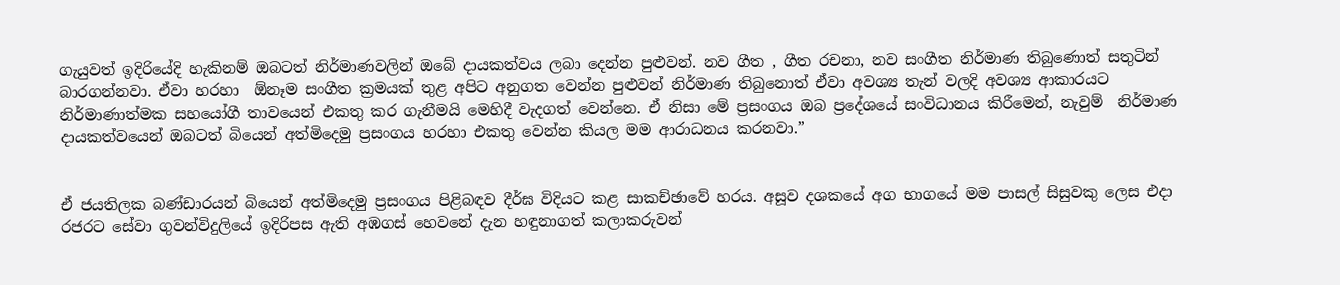ගැයුවත් ඉදිරියේදි හැකිනම් ඔබටත් නිර්මාණවලින් ඔබේ දායකත්වය ලබා දෙන්න පුළුවන්. නව ගීත , ගීත රචනා, නව සංගීත නිර්මාණ තිබුණොත් සතුටින් බාරගන්නවා. ඒවා හරහා  ඕනෑම සංගීත ක්‍රමයක් තුළ අපිට අනුගත වෙන්න පුළුවන් නිර්මාණ තිබුනොත් ඒවා අවශ්‍ය තැන් වලදි අවශ්‍ය ආකාරයට නිර්මාණාත්මක සහයෝගී තාවයෙන් එකතු කර ගැනීමයි මෙහිදී වැදගත් වෙන්නෙ. ඒ නිසා මේ ප්‍රසංගය ඔබ ප්‍රදේශයේ සංවිධානය කිරීමෙන්, නැවුම්  නිර්මාණ දායකත්වයෙන් ඔබටත් බියෙන් අත්මිදෙමු ප්‍රසංගය හරහා එකතු වෙන්න කියල මම ආරාධනය කරනවා.”


ඒ ජයතිලක බණ්ඩාරයන් බියෙන් අත්මිදෙමු ප්‍රසංගය පිළිබඳව දීර්ඝ විදියට කළ සාකච්ඡාවේ හරය. අසූව දශකයේ අග භාගයේ මම පාසල් සිසුවකු ලෙස එදා රජරට සේවා ගුවන්විදුලියේ ඉදිරිපස ඇති අඹගස් හෙවනේ දැන හඳුනාගත් කලාකරුවන්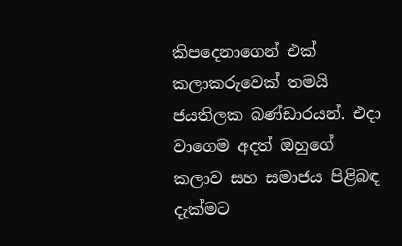කිපදෙනාගෙන් එක්  කලාකරුවෙක් තමයි ජයතිලක බණ්ඩාරයන්. එදා වාගෙම අදත් ඔහුගේ කලාව සහ සමාජය පිළිබඳ දැක්මට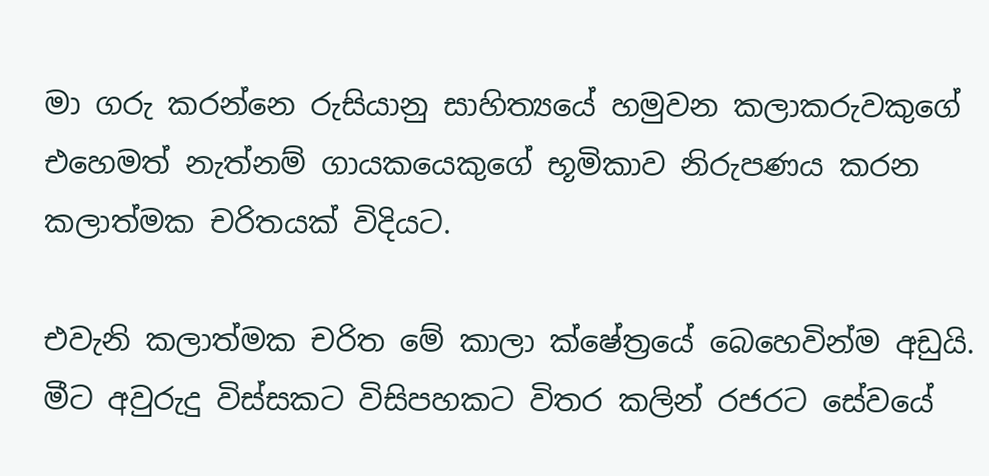මා ගරු කරන්නෙ රුසියානු සාහිත්‍යයේ හමුවන කලාකරුවකුගේ එහෙමත් නැත්නම් ගායකයෙකුගේ භූමිකාව නිරුපණය කරන  කලාත්මක චරිතයක් විදියට.

එවැනි කලාත්මක චරිත මේ කාලා ක්ෂේත්‍රයේ බෙහෙවින්ම අඩුයි. මීට අවුරුදු විස්සකට විසිපහකට විතර කලින් රජරට සේවයේ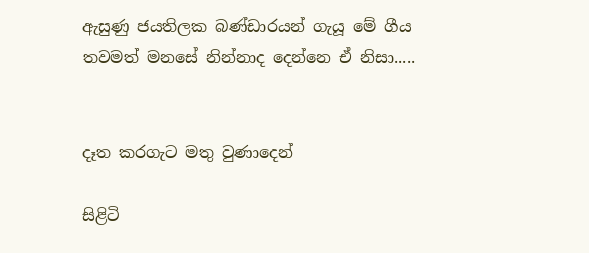ඇසුණු ‍ජයතිලක බණ්ඩාරයන් ගැයූ මේ ගීය තවමත් මනසේ නින්නාද දෙන්නෙ ඒ නිසා.....


දෑත කරගැට මතු වුණාදෙන්

සිළිටි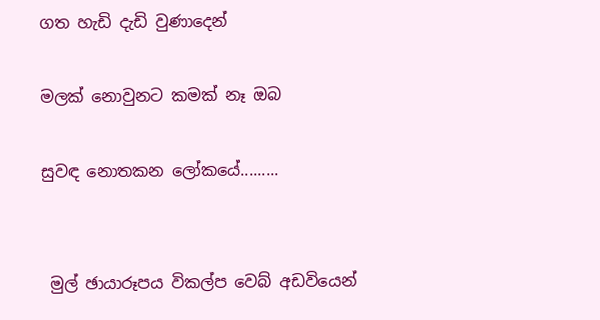ගත හැඩි දැඩි වුණාදෙන්

මලක් නොවුනට කමක් නෑ ඔබ

සුවඳ නොතකන ලෝකයේ.........


 මුල් ඡායාරූපය විකල්ප වෙබ් අඩවියෙන්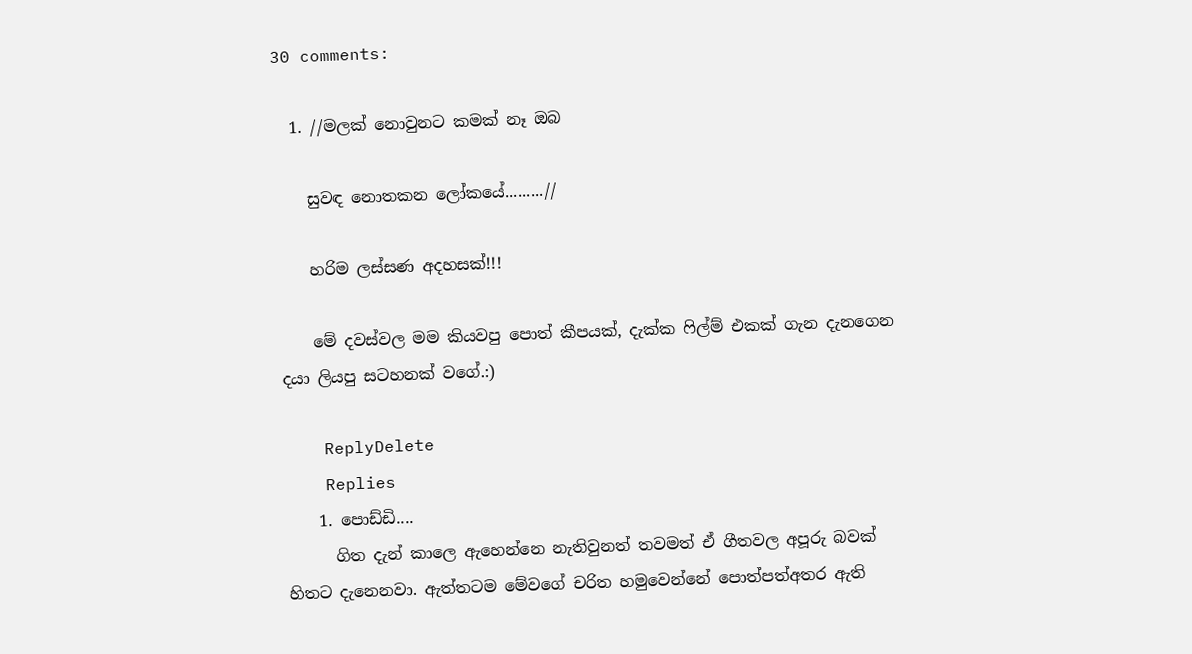30 comments:

  1. //මලක් නොවුනට කමක් නෑ ඔබ

    සුවඳ නොතකන ලෝකයේ.........//

    හරිම ලස්සණ අදහසක්!!!

    මේ දවස්වල මම කියවපු පොත් කීපයක්, දැක්ක ෆිල්ම් එකක් ගැන දැනගෙන දයා ලියපු සටහනක් වගේ.:)

    ReplyDelete
    Replies
    1. පොඩ්ඩි....
      ගිත දැන් කාලෙ ඇහෙන්නෙ නැතිවුනත් තවමත් ඒ ගීතවල අපූරු බවක් හිතට දැනෙනවා. ඇත්තටම මේවගේ චරිත හමුවෙන්නේ පොත්පත්අතර ඇති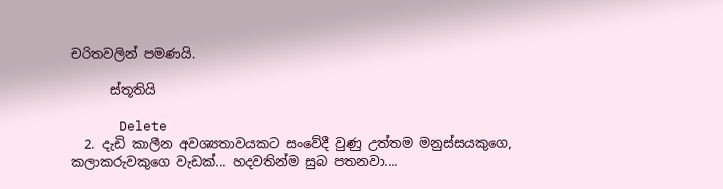චරිතවලින් පමණයි.

      ස්තූතියි

      Delete
  2. දැඩි කාලීන අවශ්‍යතාවයකට සංවේදී වුණු උත්තම මනුස්සයකුගෙ, කලාකරුවකුගෙ වැඩක්... හදවතින්ම සුබ පතනවා....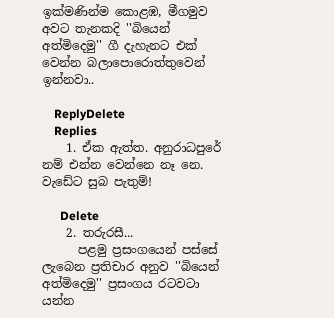ඉක්මණින්ම කොළඹ, මීගමුව අවට තැනකදි ''බියෙන් අත්මිදෙමු'' ගී දැහැනට එක් වෙන්න බලාපොරොත්තුවෙන් ඉන්නවා..

    ReplyDelete
    Replies
    1. ඒක ඇත්ත. අනුරාධපුරේ නම් එන්න වෙන්නෙ නෑ නෙ. වැඩේට සුබ පැතුම්!

      Delete
    2. තරුරසී...
      පළමු ප්‍රසංගයෙන් පස්සේ ලැබෙන ප්‍රතිචාර අනුව ''බියෙන් අත්මිදෙමු'' ප්‍රසංගය රටවටා යන්න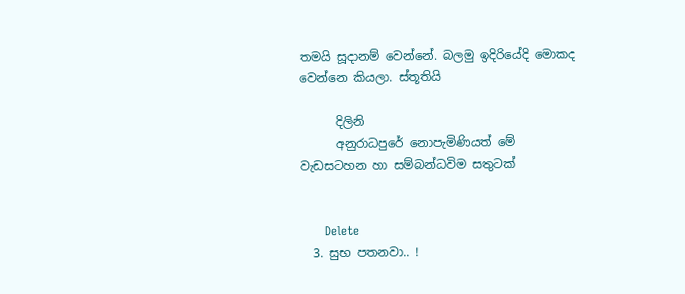තමයි සූද‍ානම් වෙන්නේ. බලමු ඉදිරියේදි මොකද වෙන්නෙ කියලා. ස්තූතියි

      දිලිනි
      අනුරාධපුරේ නොපැමිණියත් මේ වැඩසටහන හා සම්බන්ධවිම සතුටක්


      Delete
  3. සුභ පතනවා.. !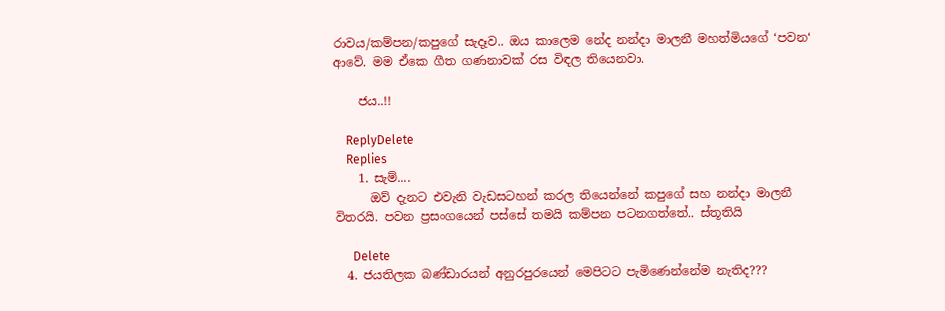රාවය/කම්පන/කපුගේ සැදෑව.. ඔය කාලෙම නේද නන්දා මාලනී මහත්මියගේ ‘පවන‘ ආවේ. මම ඒකෙ ගීත ගණනාවක් රස විඳල තියෙනවා.

    ජය..!!

    ReplyDelete
    Replies
    1. සැම්....
      ඔව් දැනට එවැනි වැඩසටහන් කරල තියෙන්නේ කපුගේ සහ නන්දා මාලනී විතරයි. පවන ප්‍රසංගයෙන් පස්සේ තමයි කම්පන පටනගත්තේ.. ස්තූතියි

      Delete
  4. ජයතිලක බණ්ඩාරයන් අනුරපුරයෙන් මෙපිටට පැමිණෙන්නේම නැතිද???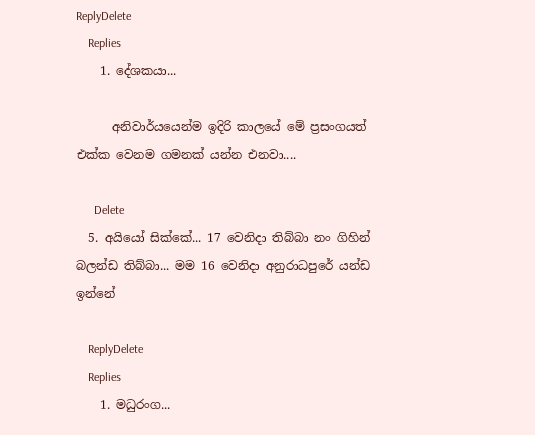ReplyDelete
    Replies
    1. දේශකයා...

      අනිවාර්යයෙන්ම ඉදිරි කාලයේ මේ ප්‍රසංගයත් එක්ක වෙනම ගමනක් යන්න එනවා....

      Delete
  5. අයියෝ සික්කේ... 17 වෙනිදා තිබ්බා නං ගිහින් බලන්ඩ තිබ්බා... මම 16 වෙනිදා අනුරාධපුරේ යන්ඩ ඉන්නේ

    ReplyDelete
    Replies
    1. මධුරංග...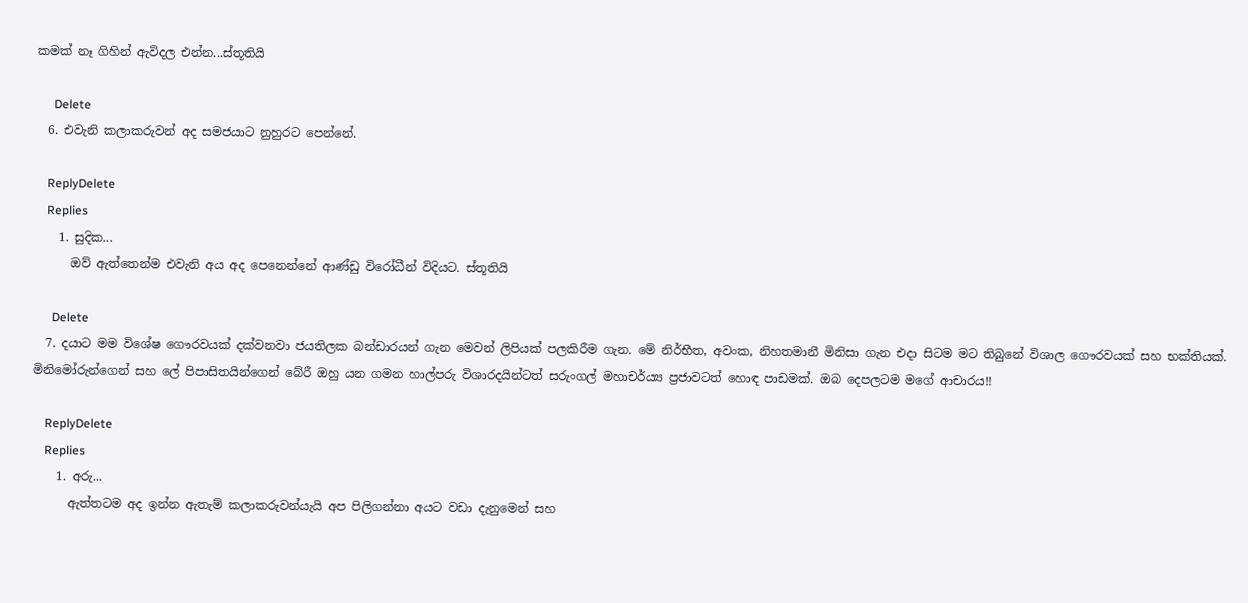කමක් නෑ ගිහින් ඇවිදල එන්න...ස්තූතියි

      Delete
  6. එවැනි කලාකරුවන් අද සමජයාට නුහුරට පෙන්නේ.

    ReplyDelete
    Replies
    1. සුදික...
      ඔව් ඇත්තෙන්ම එවැනි අය අද පෙනෙන්නේ ආණ්ඩු විරෝධීන් විදියට. ස්තූතියි

      Delete
  7. දයාට මම විශේෂ ගෞරවයක් දක්වනවා ජයතිලක බන්ඩාරයන් ගැන මෙවන් ලිපියක් පලකිරීම ගැන. මේ නිර්භීත, අවංක, නිහතමානී මිනිසා ගැන එදා සිටම මට තිබුනේ විශාල ගෞරවයක් සහ භක්තියක්. මිනිමෝරුන්ගෙන් සහ ලේ පිපාසිතයින්ගෙන් බේරී ඔහු යන ගමන හාල්පරු විශාරදයින්ටත් සරුංගල් මහාචර්ය්‍ය ප්‍රජාවටත් හොඳ පාඩමක්. ඔබ දෙපලටම මගේ ආචාරය!!

    ReplyDelete
    Replies
    1. අරු...
      ඇත්තටම අද ඉන්න ඇතැම් කලාකරුවන්යැයි අප පිලිගන්නා අයට වඩා දැනුමෙන් සහ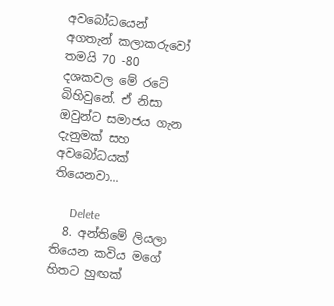අවබෝධයෙන් අගතැන් කලාකරුවෝ තමයි 70 -80 දශකවල මේ රටේ බිහිවුනේ. ඒ නිසා ඔවුන්ට සමාජය ගැන දැනුමක් සහ අවබෝධයක් තියෙනවා...

      Delete
  8. අන්තිමේ ලියලා තියෙන කවිය මගේ හිතට හුඟක්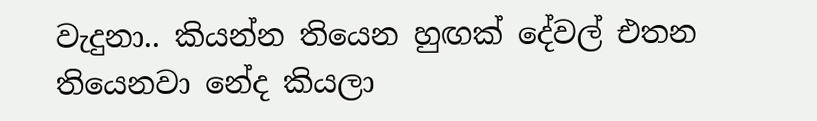වැදුනා.. කියන්න තියෙන හුඟක් දේවල් එතන තියෙනවා නේද කියලා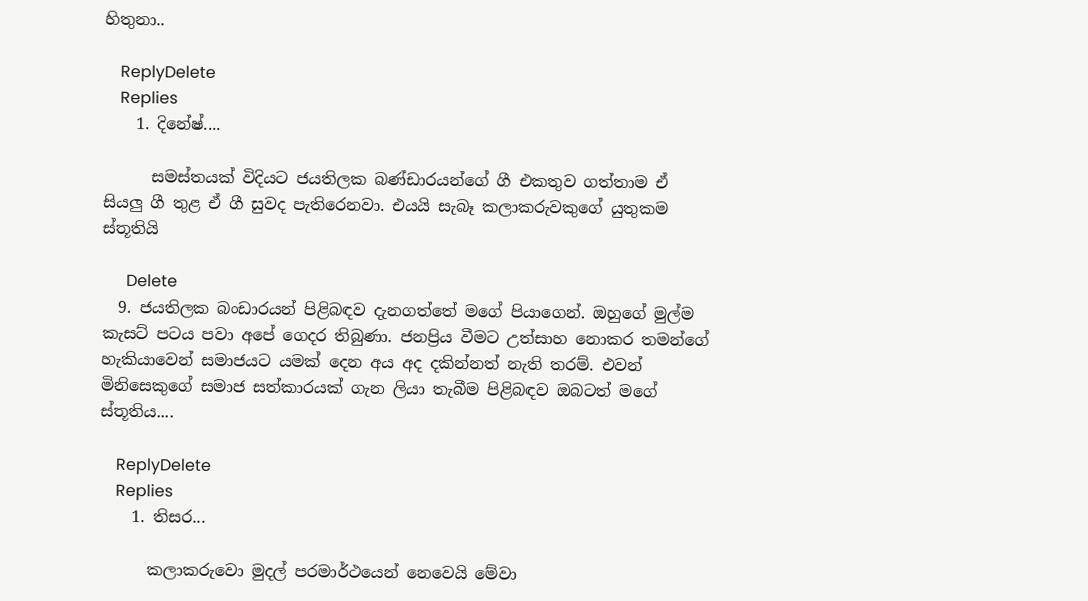හිතුනා..

    ReplyDelete
    Replies
    1. දිනේෂ්....

      සමස්තයක් විදියට ජයතිලක බණ්ඩාරයන්ගේ ගී එකතුව ගත්තාම ඒ සියලු ගී තුළ ඒ ගී සුවද පැතිරෙනවා. එයයි සැබෑ කලාකරුවකුගේ යුතුකම ස්තූතියි

      Delete
  9. ජයතිලක බංඩාරයන් පිළිබඳව දැනගත්තේ මගේ පියාගෙන්. ඔහුගේ මුල්ම කැසට් පටය පවා අපේ ගෙදර තිබුණා. ජනප්‍රිය වීමට උත්සාහ නොකර තමන්ගේ හැකියාවෙන් සමාජයට යමක් දෙන අය අද දකින්නත් නැති තරම්. එවන් මිනිසෙකුගේ සමාජ සත්කාරයක් ගැන ලියා තැබීම පිළිබඳව ඔබටත් මගේ ස්තූතිය....

    ReplyDelete
    Replies
    1. තිසර...

      කලාකරුවො මුදල් පරමාර්ථයෙන් නෙවෙයි මේවා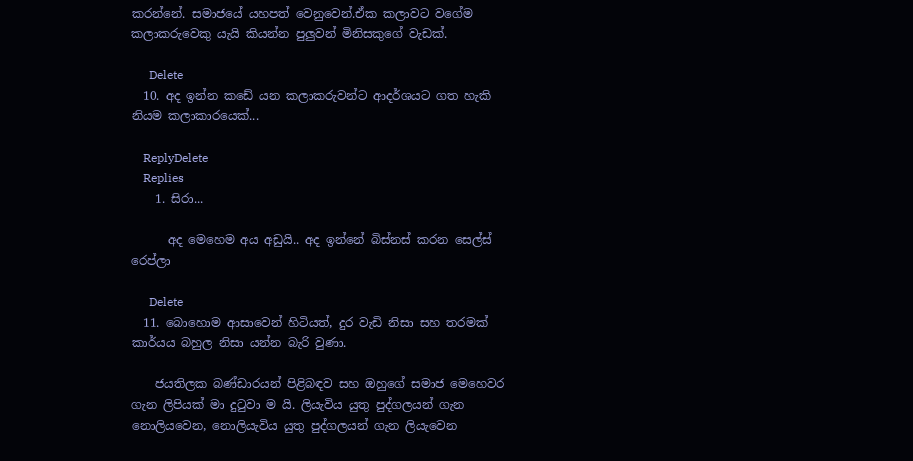කරන්නේ. සමාජයේ යහපත් වෙනුවෙන්.ඒක කලාවට වගේම කලාකරුවෙකු යැයි කියන්න පුලුවන් මිනිසකුගේ වැඩක්.

      Delete
  10. අද ඉන්න කඩේ යන කලාකරුවන්ට ආදර්ශයට ගත හැකි නියම කලාකාරයෙක්...

    ReplyDelete
    Replies
    1. සිරා...

      අද මෙහෙම අය අඩුයි.. අද ඉන්නේ බිස්නස් කරන සෙල්ස් රෙප්ලා

      Delete
  11. බොහොම ආසාවෙන් හිටියත්, දුර වැඩි නිසා සහ තරමක් කාර්යය බහුල නිසා යන්න බැරි වුණා.

    ජයතිලක බණ්ඩාරයන් පිළිබඳව සහ ඔහුගේ සමාජ මෙහෙවර ගැන ලිපියක් මා දුටුවා ම යි. ලියැවිය යුතු පුද්ගලයන් ගැන නොලියවෙන, නොලියැවිය යුතු පුද්ගලයන් ගැන ලියැවෙන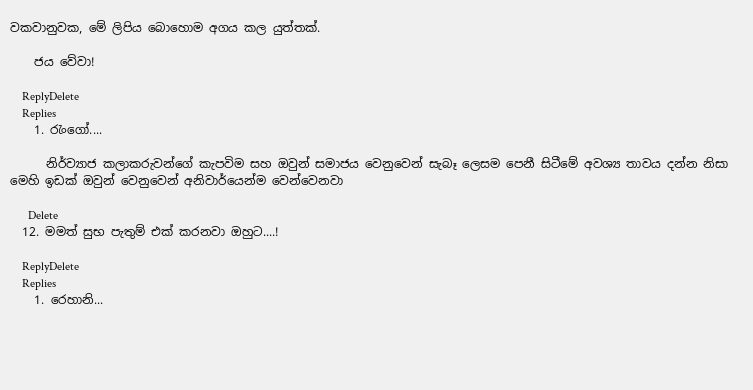වකවානුවක, මේ ලිපිය බොහොම අගය කල යුත්තක්.

    ජය වේවා!

    ReplyDelete
    Replies
    1. රැංගෝ....

      නිර්ව්‍යාජ කලාකරුවන්ගේ කැපවිම සහ ඔවුන්‍ සමාජය වෙනුවෙන් සැබෑ ලෙසම පෙනී සිටීමේ අවශ්‍ය තාවය දන්න නිසා මෙහි ඉඩක් ඔවුන් වෙනුවෙන් අනිවාර්යෙන්ම වෙන්වෙනවා

      Delete
  12. මමත් සුභ පැතුම් එක් කරනවා ඔහුට....!

    ReplyDelete
    Replies
    1. රෙහානි...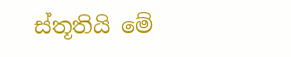ස්තූතියි මේ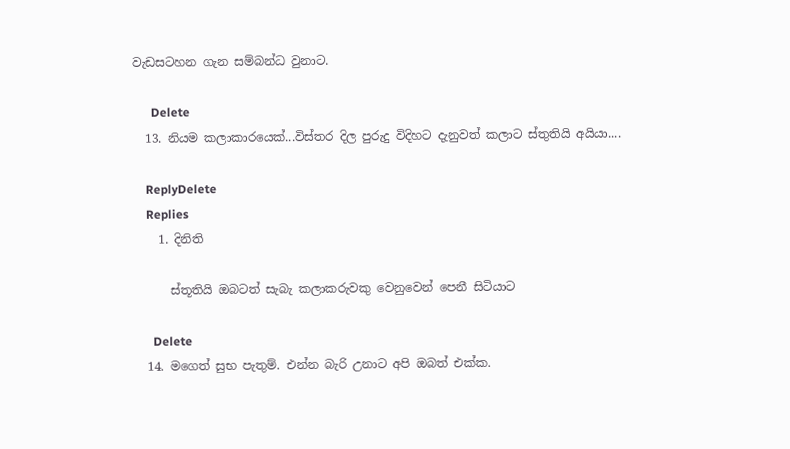වැඩසටහන ගැන සම්බන්ධ වුනාට.

      Delete
  13. නියම කලාකාරයෙක්...විස්තර දිල පුරුදු විදිහට දැනුවත් කලාට ස්තුතියි අයියා....

    ReplyDelete
    Replies
    1. දිනිති

      ස්තූතියි ඔබටත් සැබැ කලාකරුවකු වෙනුවෙන් පෙනී සිටියාට

      Delete
  14. මගෙත් සුභ පැතුම්. එන්න බැරි උනාට අපි ඔබත් එක්ක.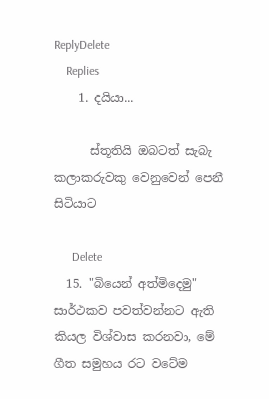ReplyDelete
    Replies
    1. දයියා...

      ස්තූතියි ඔබටත් සැබැ කලාකරුවකු වෙනුවෙන් පෙනී සිටියාට

      Delete
  15. "බියෙන් අත්මිදෙමු" සාර්ථකව පවත්වන්නට ඇති කියල විශ්වාස කරනවා, මේ ගීත සමුහය රට වටේම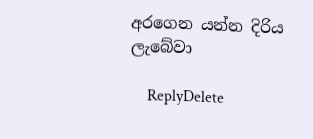අරගෙන යන්න දිරිය ලැබේවා

    ReplyDelete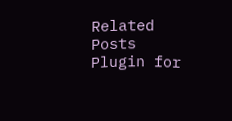Related Posts Plugin for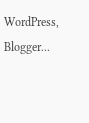WordPress, Blogger...